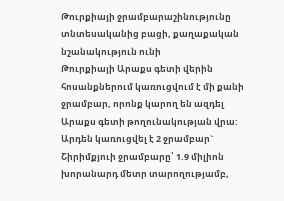Թուրքիայի ջրամբարաշինությունը տնտեսականից բացի, քաղաքական նշանակություն ունի
Թուրքիայի Արաքս գետի վերին հոսանքներում կառուցվում է մի քանի ջրամբար, որոնք կարող են ազդել Արաքս գետի թողունակության վրա: Արդեն կառուցվել է 2 ջրամբար` Շիրիմքյուի ջրամբարը՝ 1.9 միլիոն խորանարդ մետր տարողությամբ,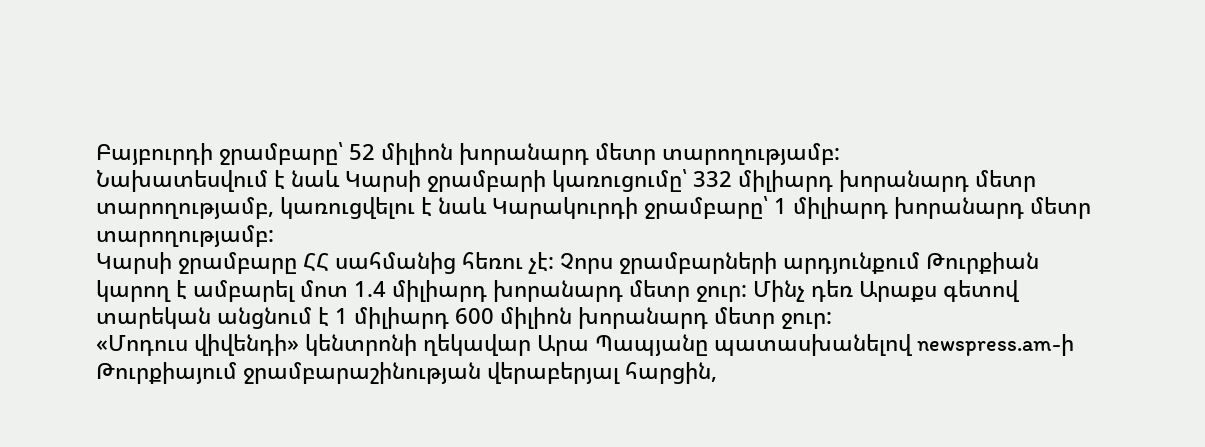Բայբուրդի ջրամբարը՝ 52 միլիոն խորանարդ մետր տարողությամբ:
Նախատեսվում է նաև Կարսի ջրամբարի կառուցումը՝ 332 միլիարդ խորանարդ մետր տարողությամբ, կառուցվելու է նաև Կարակուրդի ջրամբարը՝ 1 միլիարդ խորանարդ մետր տարողությամբ:
Կարսի ջրամբարը ՀՀ սահմանից հեռու չէ: Չորս ջրամբարների արդյունքում Թուրքիան կարող է ամբարել մոտ 1.4 միլիարդ խորանարդ մետր ջուր: Մինչ դեռ Արաքս գետով տարեկան անցնում է 1 միլիարդ 600 միլիոն խորանարդ մետր ջուր:
«Մոդուս վիվենդի» կենտրոնի ղեկավար Արա Պապյանը պատասխանելով newspress.am-ի Թուրքիայում ջրամբարաշինության վերաբերյալ հարցին,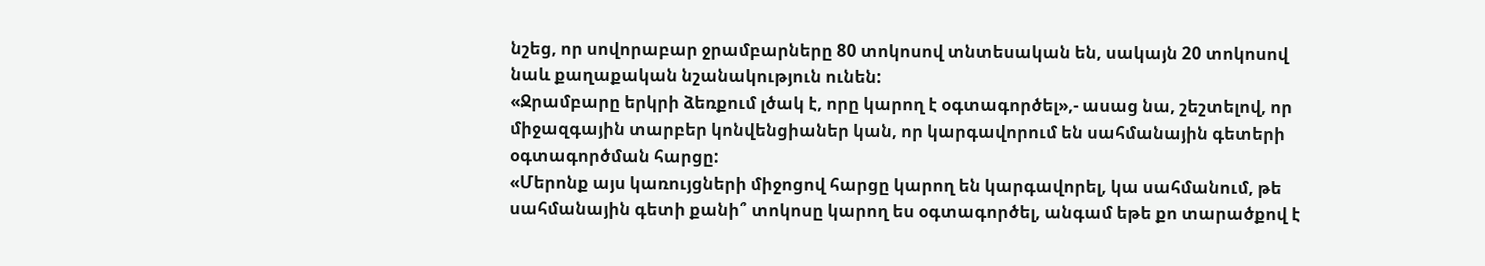նշեց, որ սովորաբար ջրամբարները 80 տոկոսով տնտեսական են, սակայն 20 տոկոսով նաև քաղաքական նշանակություն ունեն:
«Ջրամբարը երկրի ձեռքում լծակ է, որը կարող է օգտագործել»,- ասաց նա, շեշտելով, որ միջազգային տարբեր կոնվենցիաներ կան, որ կարգավորում են սահմանային գետերի օգտագործման հարցը:
«Մերոնք այս կառույցների միջոցով հարցը կարող են կարգավորել, կա սահմանում, թե սահմանային գետի քանի՞ տոկոսը կարող ես օգտագործել, անգամ եթե քո տարածքով է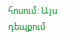հոսում: Այս դեպքում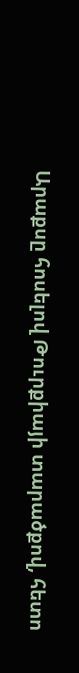Արաքսը հոսելով Թուրքիայի տարածքով, հետո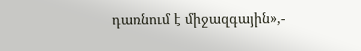դառնում է միջազգային»,-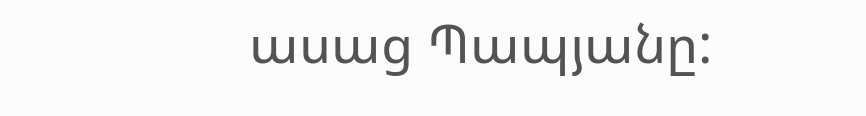ասաց Պապյանը: